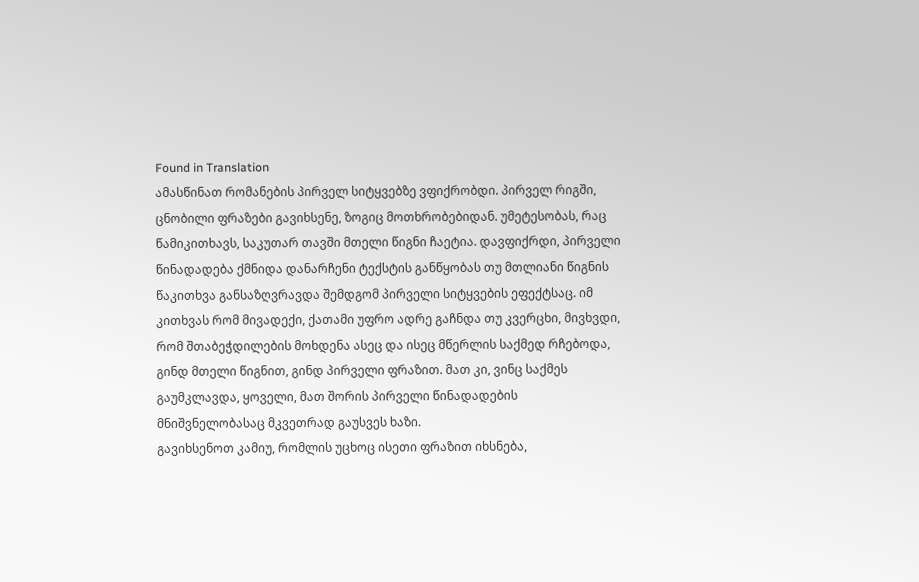Found in Translation
ამასწინათ რომანების პირველ სიტყვებზე ვფიქრობდი. პირველ რიგში, ცნობილი ფრაზები გავიხსენე, ზოგიც მოთხრობებიდან. უმეტესობას, რაც წამიკითხავს, საკუთარ თავში მთელი წიგნი ჩაეტია. დავფიქრდი, პირველი წინადადება ქმნიდა დანარჩენი ტექსტის განწყობას თუ მთლიანი წიგნის წაკითხვა განსაზღვრავდა შემდგომ პირველი სიტყვების ეფექტსაც. იმ კითხვას რომ მივადექი, ქათამი უფრო ადრე გაჩნდა თუ კვერცხი, მივხვდი, რომ შთაბეჭდილების მოხდენა ასეც და ისეც მწერლის საქმედ რჩებოდა, გინდ მთელი წიგნით, გინდ პირველი ფრაზით. მათ კი, ვინც საქმეს გაუმკლავდა, ყოველი, მათ შორის პირველი წინადადების მნიშვნელობასაც მკვეთრად გაუსვეს ხაზი.
გავიხსენოთ კამიუ, რომლის უცხოც ისეთი ფრაზით იხსნება,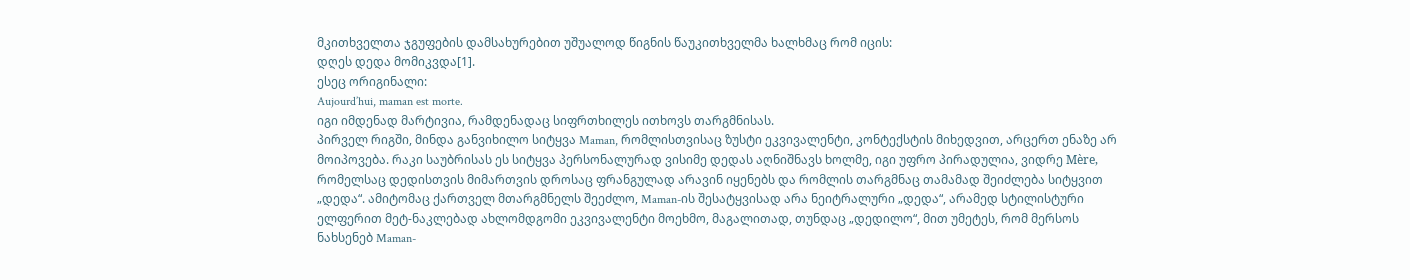მკითხველთა ჯგუფების დამსახურებით უშუალოდ წიგნის წაუკითხველმა ხალხმაც რომ იცის:
დღეს დედა მომიკვდა[1].
ესეც ორიგინალი:
Aujourd’hui, maman est morte.
იგი იმდენად მარტივია, რამდენადაც სიფრთხილეს ითხოვს თარგმნისას.
პირველ რიგში, მინდა განვიხილო სიტყვა Maman, რომლისთვისაც ზუსტი ეკვივალენტი, კონტექსტის მიხედვით, არცერთ ენაზე არ მოიპოვება. რაკი საუბრისას ეს სიტყვა პერსონალურად ვისიმე დედას აღნიშნავს ხოლმე, იგი უფრო პირადულია, ვიდრე Mère, რომელსაც დედისთვის მიმართვის დროსაც ფრანგულად არავინ იყენებს და რომლის თარგმნაც თამამად შეიძლება სიტყვით „დედა“. ამიტომაც ქართველ მთარგმნელს შეეძლო, Maman-ის შესატყვისად არა ნეიტრალური „დედა“, არამედ სტილისტური ელფერით მეტ-ნაკლებად ახლომდგომი ეკვივალენტი მოეხმო, მაგალითად, თუნდაც „დედილო“, მით უმეტეს, რომ მერსოს ნახსენებ Maman-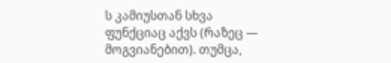ს კამიუსთან სხვა ფუნქციაც აქვს (რაზეც — მოგვიანებით). თუმცა,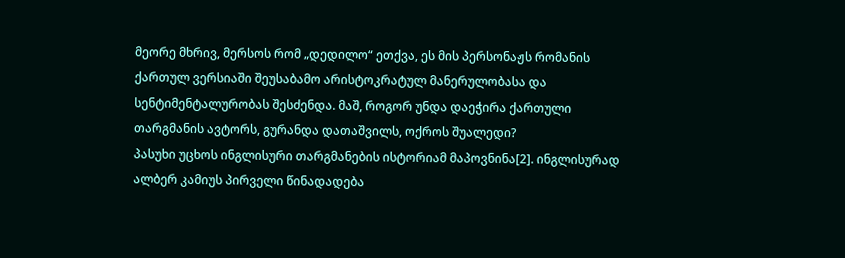მეორე მხრივ, მერსოს რომ „დედილო“ ეთქვა, ეს მის პერსონაჟს რომანის ქართულ ვერსიაში შეუსაბამო არისტოკრატულ მანერულობასა და სენტიმენტალურობას შესძენდა. მაშ, როგორ უნდა დაეჭირა ქართული თარგმანის ავტორს, გურანდა დათაშვილს, ოქროს შუალედი?
პასუხი უცხოს ინგლისური თარგმანების ისტორიამ მაპოვნინა[2]. ინგლისურად ალბერ კამიუს პირველი წინადადება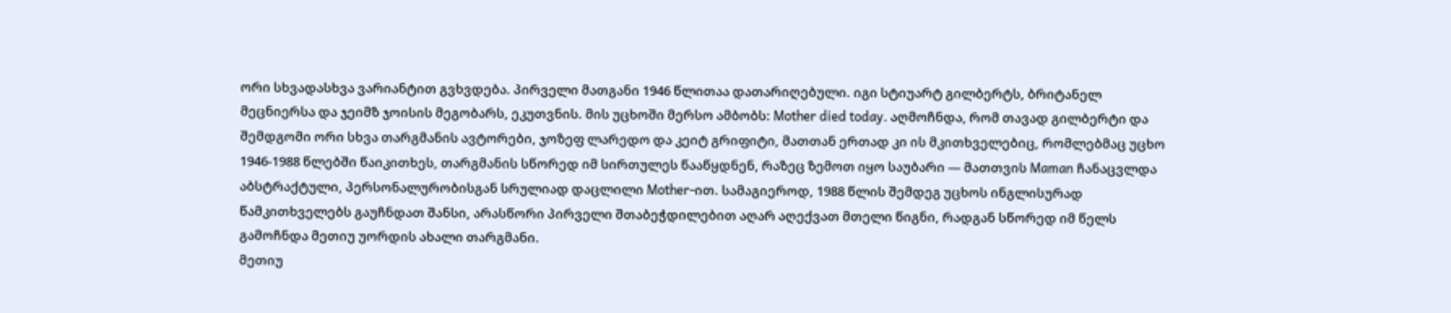ორი სხვადასხვა ვარიანტით გვხვდება. პირველი მათგანი 1946 წლითაა დათარიღებული. იგი სტიუარტ გილბერტს, ბრიტანელ მეცნიერსა და ჯეიმზ ჯოისის მეგობარს, ეკუთვნის. მის უცხოში მერსო ამბობს: Mother died today. აღმოჩნდა, რომ თავად გილბერტი და შემდგომი ორი სხვა თარგმანის ავტორები, ჯოზეფ ლარედო და კეიტ გრიფიტი, მათთან ერთად კი ის მკითხველებიც, რომლებმაც უცხო 1946-1988 წლებში წაიკითხეს, თარგმანის სწორედ იმ სირთულეს წააწყდნენ, რაზეც ზემოთ იყო საუბარი — მათთვის Maman ჩანაცვლდა აბსტრაქტული, პერსონალურობისგან სრულიად დაცლილი Mother-ით. სამაგიეროდ, 1988 წლის შემდეგ უცხოს ინგლისურად წამკითხველებს გაუჩნდათ შანსი, არასწორი პირველი შთაბეჭდილებით აღარ აღექვათ მთელი წიგნი, რადგან სწორედ იმ წელს გამოჩნდა მეთიუ უორდის ახალი თარგმანი.
მეთიუ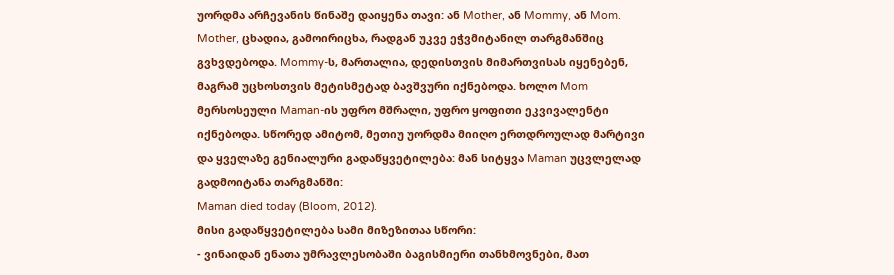უორდმა არჩევანის წინაშე დაიყენა თავი: ან Mother, ან Mommy, ან Mom. Mother, ცხადია, გამოირიცხა, რადგან უკვე ეჭვმიტანილ თარგმანშიც გვხვდებოდა. Mommy-ს, მართალია, დედისთვის მიმართვისას იყენებენ, მაგრამ უცხოსთვის მეტისმეტად ბავშვური იქნებოდა. ხოლო Mom მერსოსეული Maman-ის უფრო მშრალი, უფრო ყოფითი ეკვივალენტი იქნებოდა. სწორედ ამიტომ, მეთიუ უორდმა მიიღო ერთდროულად მარტივი და ყველაზე გენიალური გადაწყვეტილება: მან სიტყვა Maman უცვლელად გადმოიტანა თარგმანში:
Maman died today (Bloom, 2012).
მისი გადაწყვეტილება სამი მიზეზითაა სწორი:
- ვინაიდან ენათა უმრავლესობაში ბაგისმიერი თანხმოვნები, მათ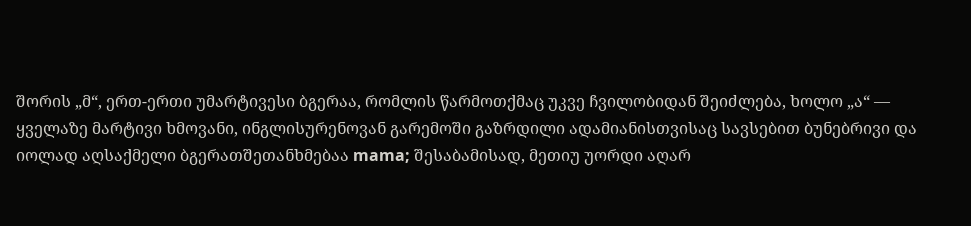შორის „მ“, ერთ-ერთი უმარტივესი ბგერაა, რომლის წარმოთქმაც უკვე ჩვილობიდან შეიძლება, ხოლო „ა“ — ყველაზე მარტივი ხმოვანი, ინგლისურენოვან გარემოში გაზრდილი ადამიანისთვისაც სავსებით ბუნებრივი და იოლად აღსაქმელი ბგერათშეთანხმებაა mama; შესაბამისად, მეთიუ უორდი აღარ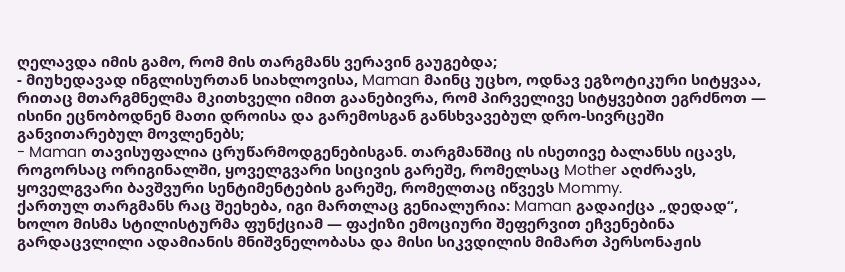ღელავდა იმის გამო, რომ მის თარგმანს ვერავინ გაუგებდა;
- მიუხედავად ინგლისურთან სიახლოვისა, Maman მაინც უცხო, ოდნავ ეგზოტიკური სიტყვაა, რითაც მთარგმნელმა მკითხველი იმით გაანებივრა, რომ პირველივე სიტყვებით ეგრძნოთ — ისინი ეცნობოდნენ მათი დროისა და გარემოსგან განსხვავებულ დრო-სივრცეში განვითარებულ მოვლენებს;
- Maman თავისუფალია ცრუწარმოდგენებისგან. თარგმანშიც ის ისეთივე ბალანსს იცავს, როგორსაც ორიგინალში, ყოველგვარი სიცივის გარეშე, რომელსაც Mother აღძრავს, ყოველგვარი ბავშვური სენტიმენტების გარეშე, რომელთაც იწვევს Mommy.
ქართულ თარგმანს რაც შეეხება, იგი მართლაც გენიალურია: Maman გადაიქცა „დედად“, ხოლო მისმა სტილისტურმა ფუნქციამ — ფაქიზი ემოციური შეფერვით ეჩვენებინა გარდაცვლილი ადამიანის მნიშვნელობასა და მისი სიკვდილის მიმართ პერსონაჟის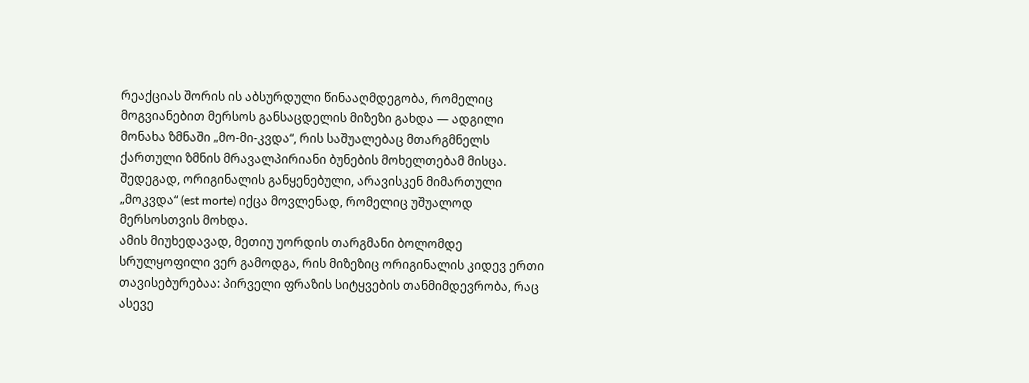რეაქციას შორის ის აბსურდული წინააღმდეგობა, რომელიც მოგვიანებით მერსოს განსაცდელის მიზეზი გახდა — ადგილი მონახა ზმნაში „მო-მი-კვდა“, რის საშუალებაც მთარგმნელს ქართული ზმნის მრავალპირიანი ბუნების მოხელთებამ მისცა. შედეგად, ორიგინალის განყენებული, არავისკენ მიმართული „მოკვდა“ (est morte) იქცა მოვლენად, რომელიც უშუალოდ მერსოსთვის მოხდა.
ამის მიუხედავად, მეთიუ უორდის თარგმანი ბოლომდე სრულყოფილი ვერ გამოდგა, რის მიზეზიც ორიგინალის კიდევ ერთი თავისებურებაა: პირველი ფრაზის სიტყვების თანმიმდევრობა, რაც ასევე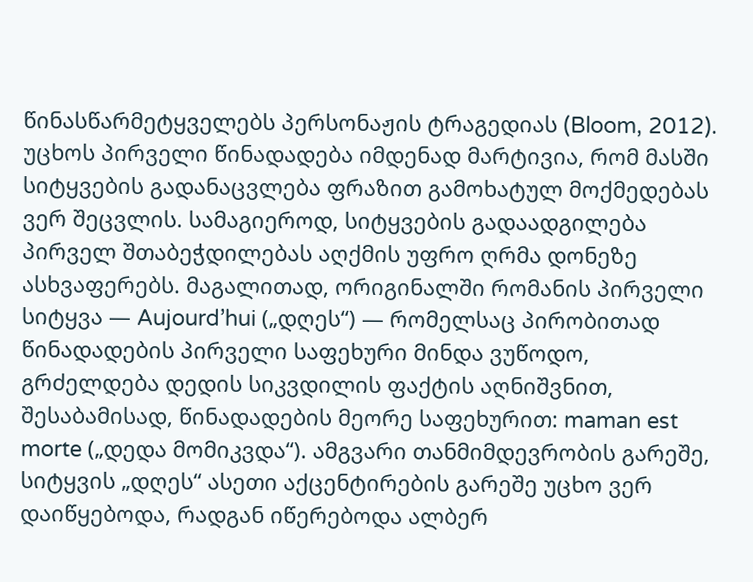წინასწარმეტყველებს პერსონაჟის ტრაგედიას (Bloom, 2012).
უცხოს პირველი წინადადება იმდენად მარტივია, რომ მასში სიტყვების გადანაცვლება ფრაზით გამოხატულ მოქმედებას ვერ შეცვლის. სამაგიეროდ, სიტყვების გადაადგილება პირველ შთაბეჭდილებას აღქმის უფრო ღრმა დონეზე ასხვაფერებს. მაგალითად, ორიგინალში რომანის პირველი სიტყვა — Aujourd’hui („დღეს“) — რომელსაც პირობითად წინადადების პირველი საფეხური მინდა ვუწოდო, გრძელდება დედის სიკვდილის ფაქტის აღნიშვნით, შესაბამისად, წინადადების მეორე საფეხურით: maman est morte („დედა მომიკვდა“). ამგვარი თანმიმდევრობის გარეშე, სიტყვის „დღეს“ ასეთი აქცენტირების გარეშე უცხო ვერ დაიწყებოდა, რადგან იწერებოდა ალბერ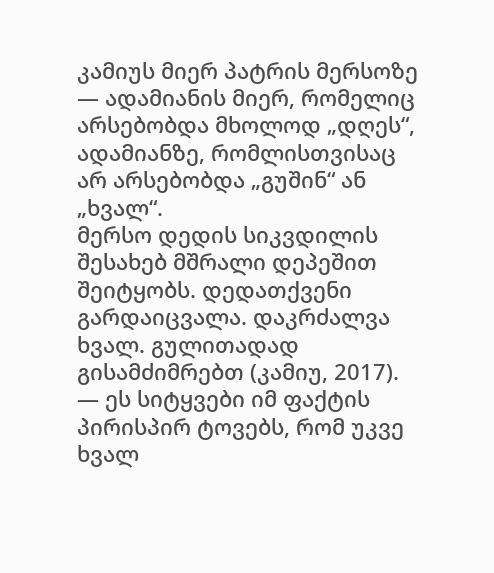კამიუს მიერ პატრის მერსოზე — ადამიანის მიერ, რომელიც არსებობდა მხოლოდ „დღეს“, ადამიანზე, რომლისთვისაც არ არსებობდა „გუშინ“ ან „ხვალ“.
მერსო დედის სიკვდილის შესახებ მშრალი დეპეშით შეიტყობს. დედათქვენი გარდაიცვალა. დაკრძალვა ხვალ. გულითადად გისამძიმრებთ (კამიუ, 2017). — ეს სიტყვები იმ ფაქტის პირისპირ ტოვებს, რომ უკვე ხვალ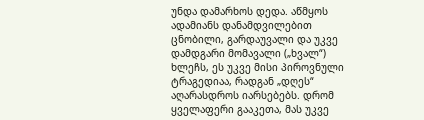უნდა დამარხოს დედა. აწმყოს ადამიანს დანამდვილებით ცნობილი, გარდაუვალი და უკვე დამდგარი მომავალი („ხვალ“) ხლეჩს, ეს უკვე მისი პიროვნული ტრაგედიაა, რადგან „დღეს“ აღარასდროს იარსებებს. დრომ ყველაფერი გააკეთა, მას უკვე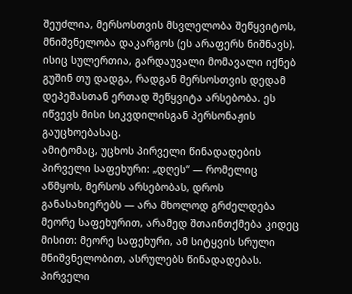შეუძლია, მერსოსთვის მსვლელობა შეწყვიტოს, მნიშვნელობა დაკარგოს (ეს არაფერს ნიშნავს). ისიც სულერთია, გარდაუვალი მომავალი იქნებ გუშინ თუ დადგა, რადგან მერსოსთვის დედამ დეპეშასთან ერთად შეწყვიტა არსებობა. ეს იწვევს მისი სიკვდილისგან პერსონაჟის გაუცხოებასაც.
ამიტომაც, უცხოს პირველი წინადადების პირველი საფეხური: „დღეს“ — რომელიც აწმყოს, მერსოს არსებობას, დროს განასახიერებს — არა მხოლოდ გრძელდება მეორე საფეხურით, არამედ შთაინთქმება კიდეც მისით: მეორე საფეხური, ამ სიტყვის სრული მნიშვნელობით, ასრულებს წინადადებას. პირველი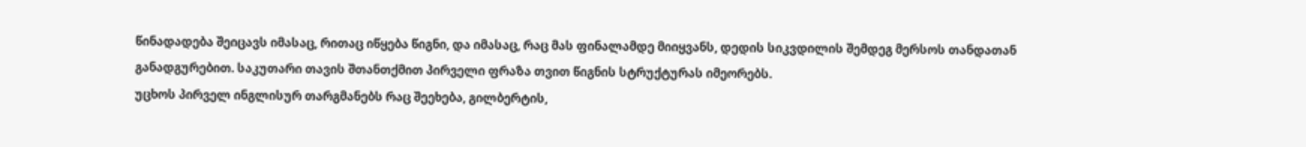წინადადება შეიცავს იმასაც, რითაც იწყება წიგნი, და იმასაც, რაც მას ფინალამდე მიიყვანს, დედის სიკვდილის შემდეგ მერსოს თანდათან განადგურებით. საკუთარი თავის შთანთქმით პირველი ფრაზა თვით წიგნის სტრუქტურას იმეორებს.
უცხოს პირველ ინგლისურ თარგმანებს რაც შეეხება, გილბერტის,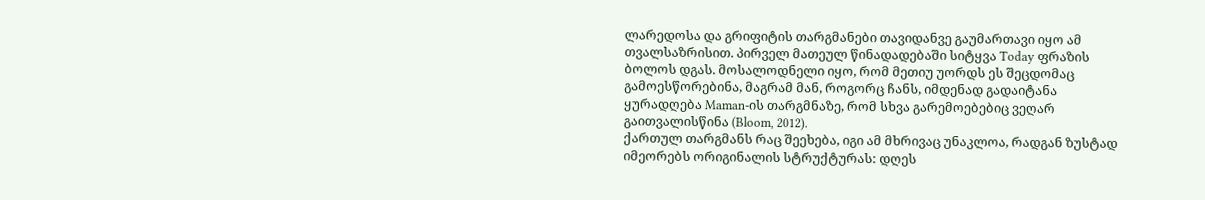ლარედოსა და გრიფიტის თარგმანები თავიდანვე გაუმართავი იყო ამ თვალსაზრისით. პირველ მათეულ წინადადებაში სიტყვა Today ფრაზის ბოლოს დგას. მოსალოდნელი იყო, რომ მეთიუ უორდს ეს შეცდომაც გამოესწორებინა, მაგრამ მან, როგორც ჩანს, იმდენად გადაიტანა ყურადღება Maman-ის თარგმნაზე, რომ სხვა გარემოებებიც ვეღარ გაითვალისწინა (Bloom, 2012).
ქართულ თარგმანს რაც შეეხება, იგი ამ მხრივაც უნაკლოა, რადგან ზუსტად იმეორებს ორიგინალის სტრუქტურას: დღეს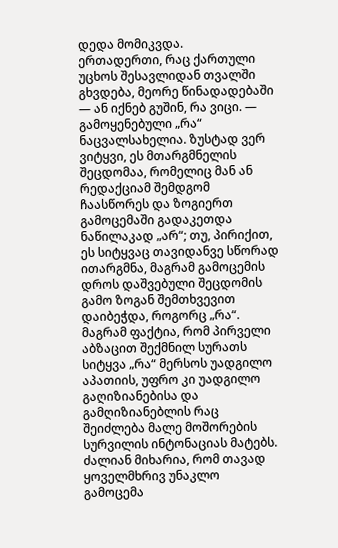დედა მომიკვდა.
ერთადერთი, რაც ქართული უცხოს შესავლიდან თვალში გხვდება, მეორე წინადადებაში — ან იქნებ გუშინ, რა ვიცი. — გამოყენებული „რა“ ნაცვალსახელია. ზუსტად ვერ ვიტყვი, ეს მთარგმნელის შეცდომაა, რომელიც მან ან რედაქციამ შემდგომ ჩაასწორეს და ზოგიერთ გამოცემაში გადაკეთდა ნაწილაკად „არ“; თუ, პირიქით, ეს სიტყვაც თავიდანვე სწორად ითარგმნა, მაგრამ გამოცემის დროს დაშვებული შეცდომის გამო ზოგან შემთხვევით დაიბეჭდა, როგორც „რა“. მაგრამ ფაქტია, რომ პირველი აბზაცით შექმნილ სურათს სიტყვა „რა“ მერსოს უადგილო აპათიის, უფრო კი უადგილო გაღიზიანებისა და გამღიზიანებლის რაც შეიძლება მალე მოშორების სურვილის ინტონაციას მატებს.
ძალიან მიხარია, რომ თავად ყოველმხრივ უნაკლო გამოცემა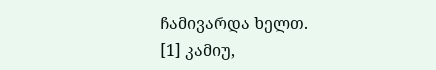ჩამივარდა ხელთ.
[1] კამიუ,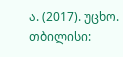ა. (2017). უცხო. თბილისი: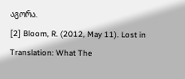აგორა.
[2] Bloom, R. (2012, May 11). Lost in Translation: What The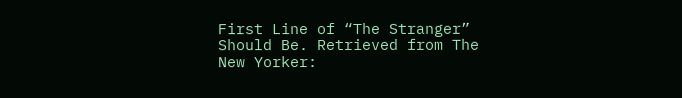First Line of “The Stranger” Should Be. Retrieved from The New Yorker: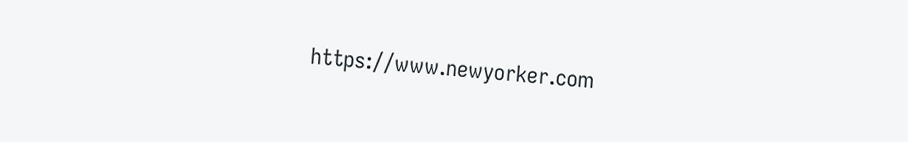https://www.newyorker.com